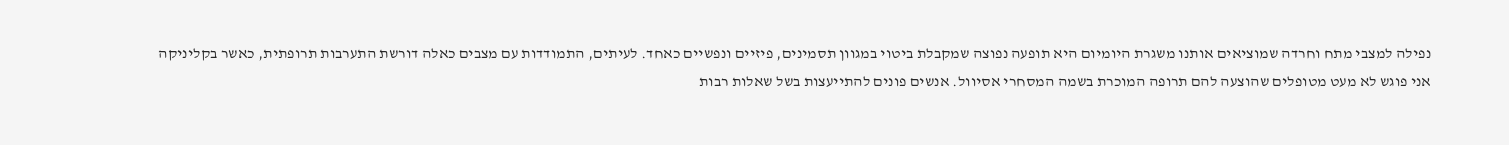נפילה למצבי מתח וחרדה שמוציאים אותנו משגרת היומיום היא תופעה נפוצה שמקבלת ביטוי במגוון תסמינים, פיזיים ונפשיים כאחד. לעיתים, התמודדות עם מצבים כאלה דורשת התערבות תרופתית, כאשר בקליניקה אני פוגש לא מעט מטופלים שהוצעה להם תרופה המוכרת בשמה המסחרי אסיוול. אנשים פונים להתייעצות בשל שאלות רבות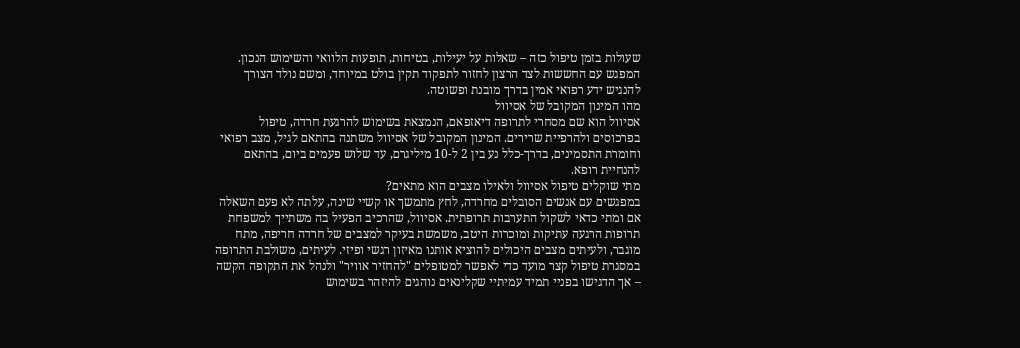שעולות בזמן טיפול כזה – שאלות על יעילות, בטיחות, תופעות הלוואי והשימוש הנכון. המפגש עם החששות לצד הרצון לחזור לתפקוד תקין בולט במיוחד, ומשם נולד הצורך להנגיש ידע רפואי אמין בדרך מובנת ופשוטה.
מהו המינון המקובל של אסיוול
אסיוול הוא שם מסחרי לתרופה דיאזפאם, הנמצאת בשימוש להרגעת חרדה, טיפול בפרכוסים ולהרפיית שרירים. המינון המקובל של אסיוול משתנה בהתאם לגיל, מצב רפואי וחומרת התסמינים, בדרך-כלל נע בין 2 ל-10 מיליגרם, עד שלוש פעמים ביום, בהתאם להנחיית רופא.
מתי שוקלים טיפול אסיוול ולאילו מצבים הוא מתאים?
במפגשים עם אנשים הסובלים מחרדה, לחץ מתמשך או קשיי שינה, עלתה לא פעם השאלה אם ומתי כדאי לשקול התערבות תרופתית. אסיוול, שהרכיב הפעיל בה משתייך למשפחת תרופות הרגעה עתיקות ומוכרות היטב, משמשת בעיקר למצבים של חרדה חריפה, מתח מוגבר, ולעיתים מצבים היכולים להוציא אותנו מאיזון רגשי ופיזי. לעיתים, משולבת התרופה במסגרת טיפול קצר מועד כדי לאפשר למטופלים "להחזיר אוויר" ולנהל את התקופה הקשה – אך הדגישו בפניי תמיד עמיתיי שקלינאים נוהגים להיזהר בשימוש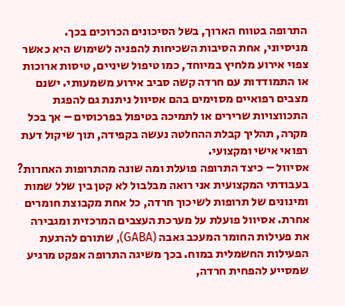התרופה בטווח הארוך, בשל הסיכונים הכרוכים בכך.
מניסיוני, אחת הסיבות השכיחות להפניה לשימוש היא כאשר צפוי אירוע מלחיץ במיוחד, כמו טיפול שיניים, טיסות ארוכות או התמודדות עם חרדה קשה סביב אירוע משמעותי. ישנם מצבים רפואיים מסוימים בהם אסיוול ניתנת גם להפגת התכווצויות שרירים או לתמיכה בטיפול בפרכוסים – אך בכל מקרה, תהליך קבלת ההחלטה נעשה בקפידה, תוך שיקול דעת רפואי אישי ומקצועי.
אסיוול – כיצד התרופה פועלת ומה שונה מהתרופות האחרות?
בעבודתי המקצועית אני רואה מבלבול לא קטן בין שלל שמות ומינונים של תרופות לשיכוך חרדה, כל אחת מקבוצת חומרים אחרת. אסיוול פועלת על מערכת העצבים המרכזית ומגבירה את פעילות החומר המעכב גאבה (GABA), שתורם להרגעת הפעילות החשמלית במוח. בכך משיגה התרופה אפקט מרגיע שמסייע להפחית חרדה,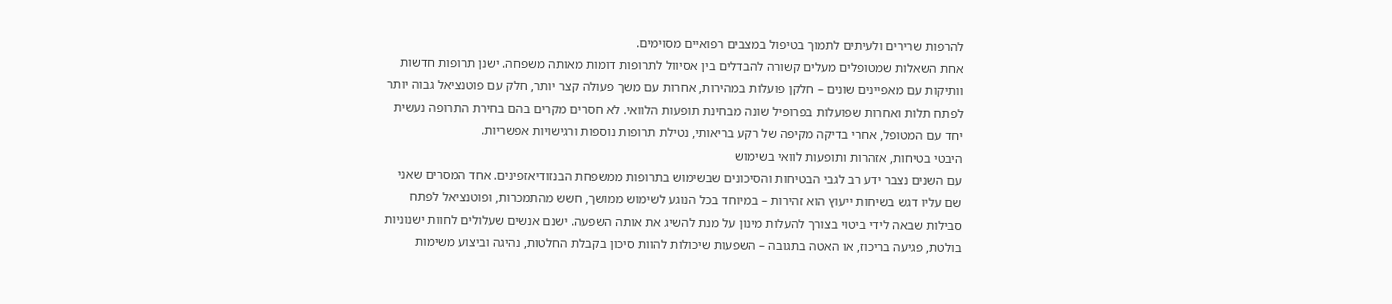להרפות שרירים ולעיתים לתמוך בטיפול במצבים רפואיים מסוימים.
אחת השאלות שמטופלים מעלים קשורה להבדלים בין אסיוול לתרופות דומות מאותה משפחה. ישנן תרופות חדשות וותיקות עם מאפיינים שונים – חלקן פועלות במהירות, אחרות עם משך פעולה קצר יותר, חלק עם פוטנציאל גבוה יותר לפתח תלות ואחרות שפועלות בפרופיל שונה מבחינת תופעות הלוואי. לא חסרים מקרים בהם בחירת התרופה נעשית יחד עם המטופל, אחרי בדיקה מקיפה של רקע בריאותי, נטילת תרופות נוספות ורגישויות אפשריות.
היבטי בטיחות, אזהרות ותופעות לוואי בשימוש
עם השנים נצבר ידע רב לגבי הבטיחות והסיכונים שבשימוש בתרופות ממשפחת הבנזודיאזפינים. אחד המסרים שאני שם עליו דגש בשיחות ייעוץ הוא זהירות – במיוחד בכל הנוגע לשימוש ממושך, חשש מהתמכרות, ופוטנציאל לפתח סבילות שבאה לידי ביטוי בצורך להעלות מינון על מנת להשיג את אותה השפעה. ישנם אנשים שעלולים לחוות ישנוניות בולטת, פגיעה בריכוז, או האטה בתגובה – השפעות שיכולות להוות סיכון בקבלת החלטות, נהיגה וביצוע משימות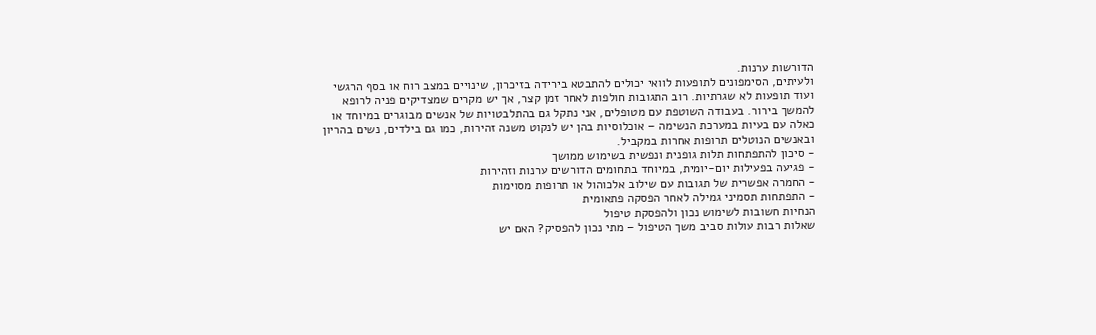הדורשות ערנות.
ולעיתים, הסימפונים לתופעות לוואי יכולים להתבטא בירידה בזיכרון, שינויים במצב רוח או בסף הרגשי ועוד תופעות לא שגרתיות. רוב התגובות חולפות לאחר זמן קצר, אך יש מקרים שמצדיקים פניה לרופא להמשך בירור. בעבודה השוטפת עם מטופלים, אני נתקל גם בהתלבטויות של אנשים מבוגרים במיוחד או כאלה עם בעיות במערכת הנשימה – אוכלוסיות בהן יש לנקוט משנה זהירות, כמו גם בילדים, נשים בהריון ובאנשים הנוטלים תרופות אחרות במקביל.
- סיכון להתפתחות תלות גופנית ונפשית בשימוש ממושך
- פגיעה בפעילות יום-יומית, במיוחד בתחומים הדורשים ערנות וזהירות
- החמרה אפשרית של תגובות עם שילוב אלכוהול או תרופות מסוימות
- התפתחות תסמיני גמילה לאחר הפסקה פתאומית
הנחיות חשובות לשימוש נכון ולהפסקת טיפול
שאלות רבות עולות סביב משך הטיפול – מתי נכון להפסיק? האם יש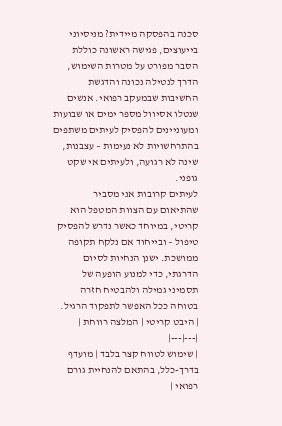סכנה בהפסקה מיידית? מניסיוני בייעוצים, פגישה ראשונה כוללת הסבר מפורט על מטרות השימוש, הדרך לנטילה נכונה והדגשת החשיבות שבמעקב רפואי. אנשים שנטלו אסיוול מספר ימים או שבועות ומעוניינים להפסיק לעיתים משתפים בהתרחשויות לא נעימות – עצבנות, שינה לא רגועה, ולעיתים אי שקט גופני.
לעיתים קרובות אני מסביר שהתיאום עם הצוות המטפל הוא קריטי, במיוחד כאשר נדרש להפסיק טיפול – ובייחוד אם נלקח תקופה ממושכת. ישנן הנחיות לסיום הדרגתי, כדי למנוע הופעה של תסמיני גמילה ולהבטיח חזרה בטוחה ככל האפשר לתפקוד הרגיל.
| היבט קריטי | המלצה רווחת |
|---|---|
| שימוש לטווח קצר בלבד | מועדף בדרך-כלל, בהתאם להנחיית גורם רפואי |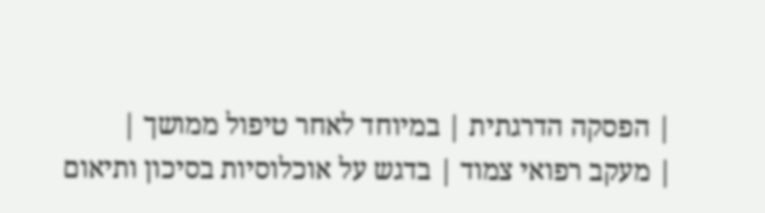| הפסקה הדרגתית | במיוחד לאחר טיפול ממושך |
| מעקב רפואי צמוד | בדגש על אוכלוסיות בסיכון ותיאום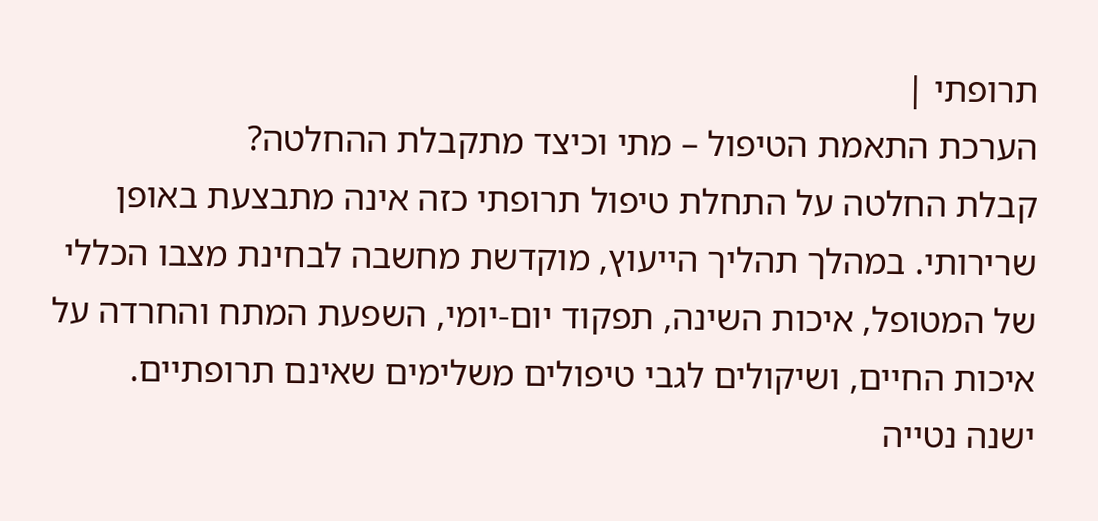תרופתי |
הערכת התאמת הטיפול – מתי וכיצד מתקבלת ההחלטה?
קבלת החלטה על התחלת טיפול תרופתי כזה אינה מתבצעת באופן שרירותי. במהלך תהליך הייעוץ, מוקדשת מחשבה לבחינת מצבו הכללי של המטופל, איכות השינה, תפקוד יום-יומי, השפעת המתח והחרדה על איכות החיים, ושיקולים לגבי טיפולים משלימים שאינם תרופתיים.
ישנה נטייה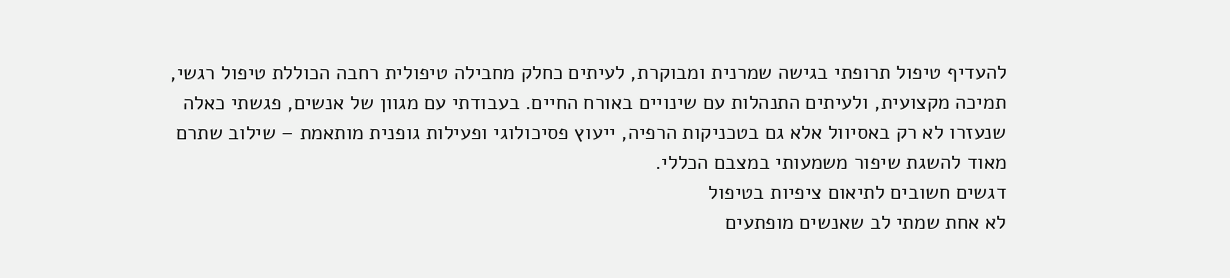להעדיף טיפול תרופתי בגישה שמרנית ומבוקרת, לעיתים כחלק מחבילה טיפולית רחבה הכוללת טיפול רגשי, תמיכה מקצועית, ולעיתים התנהלות עם שינויים באורח החיים. בעבודתי עם מגוון של אנשים, פגשתי כאלה שנעזרו לא רק באסיוול אלא גם בטכניקות הרפיה, ייעוץ פסיכולוגי ופעילות גופנית מותאמת – שילוב שתרם מאוד להשגת שיפור משמעותי במצבם הכללי.
דגשים חשובים לתיאום ציפיות בטיפול
לא אחת שמתי לב שאנשים מופתעים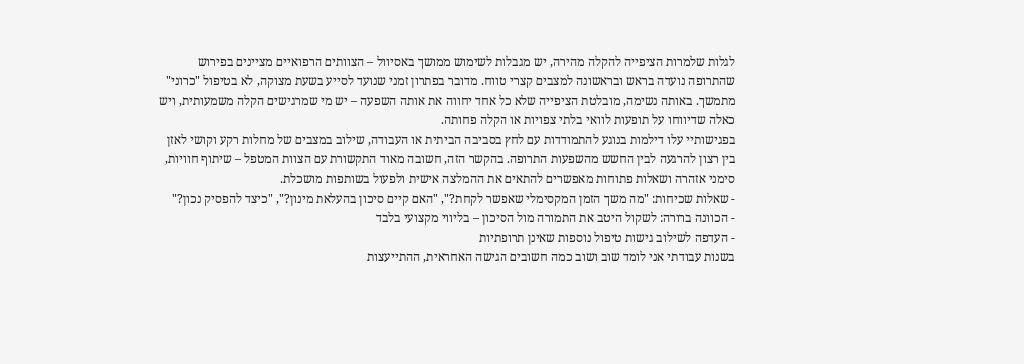לגלות שלמרות הציפייה להקלה מהירה, יש מגבלות לשימוש ממושך באסיוול – הצוותים הרפואיים מציינים בפירוש שהתרופה נועדה בראש ובראשונה למצבים קצרי טווח. מדובר בפתרון זמני שנועד לסייע בשעת מצוקה, לא בטיפול "כרוני" מתמשך. באותה נשימה, מובלטת הציפייה שלא כל אחד יחווה את אותה השפעה – יש מי שמרגישים הקלה משמעותית, ויש כאלה שדיווחו על תופעות לוואי בלתי צפויות או הקלה פחותה.
בפגישותיי עלו דילמות בנוגע להתמודדות עם לחץ בסביבה הביתית או העבודה, שילוב במצבים של מחלות רקע וקושי לאזן בין רצון להרגעה לבין החשש מהשפעות התרופה. בהקשר הזה, חשובה מאוד התקשורת עם הצוות המטפל – שיתוף חוויות, סימני אזהרה ושאלות פתוחות מאפשרים להתאים את ההמלצה אישית ולפעול בשותפות מושכלת.
- שאלות שכיחות: "מה משך הזמן המקסימלי שאפשר לקחת?", "האם קיים סיכון בהעלאת מינון?", "כיצד להפסיק נכון?"
- הכוונה ברורה: לשקול היטב את התמורה מול הסיכון – בליווי מקצועי בלבד
- העדפה לשילוב גישות טיפול נוספות שאינן תרופתיות
בשנות עבודתי אני לומד שוב ושוב כמה חשובים הגישה האחראית, ההתייעצות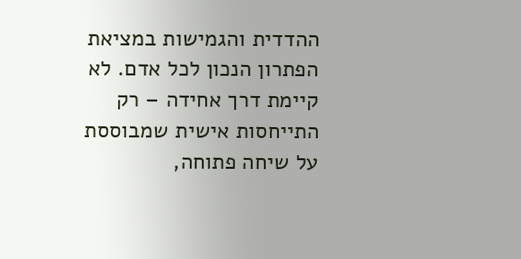ההדדית והגמישות במציאת הפתרון הנכון לכל אדם. לא קיימת דרך אחידה – רק התייחסות אישית שמבוססת על שיחה פתוחה,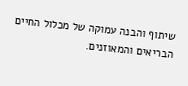שיתוף והבנה עמוקה של מכלול החיים הבריאים והמאוזנים.